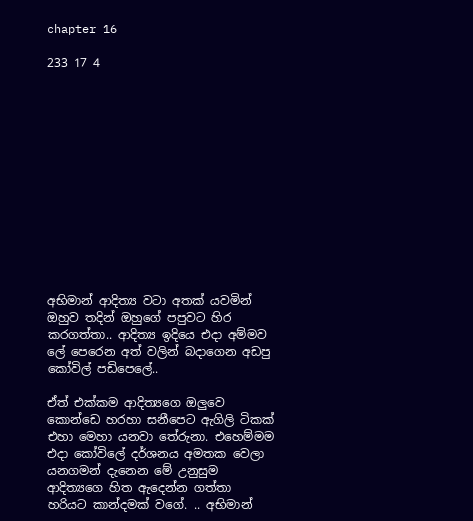chapter 16

233 17 4













අභිමාන් ආදිත්‍ය වටා අතක් යවමින් ඔහුව තදින් ඔහුගේ පපුවට හිර කරගත්තා.. ආදිත්‍ය ඉදියෙ එදා අම්මව ලේ පෙරෙන අත් වලින් බදාගෙන අඩපු කෝවිල් පඩිපෙලේ..

ඒත් එක්කම ආදිත්‍යගෙ ඔලුවෙ කොන්ඩෙ හරහා සනීපෙට ඇගිලි ටිකක් එහා මෙහා යනවා තේරුනා. එහෙම්මම එදා කෝවිලේ දර්ශනය අමතක වෙලා යනගමන් දැනෙන මේ උනුසුම ආදිත්‍යගෙ හිත ඇදෙන්න ගත්තා හරියට කාන්දමක් වගේ. .. අභිමාන්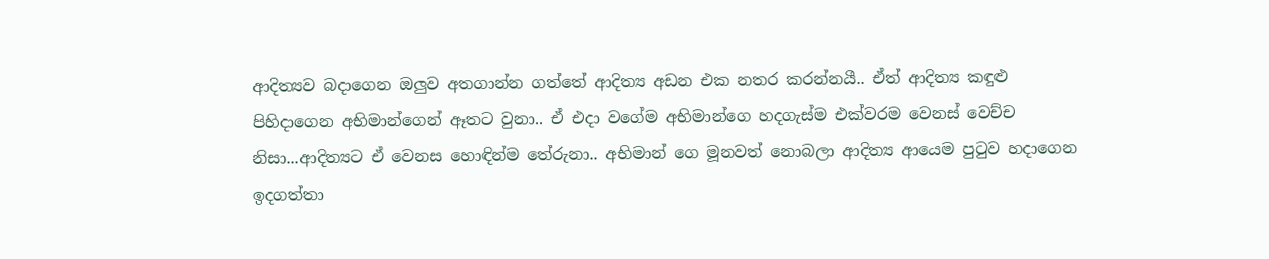ආදිත්‍යව බදාගෙන ඔලුව අතගාන්න ගත්තේ ආදිත්‍ය අඩන එක නතර කරන්නයී.. ඒත් ආදිත්‍ය කඳුළු පිහිදාගෙන අභිමාන්ගෙන් ඈතට වුනා.. ඒ එදා වගේම අභිමාන්ගෙ හදගැස්ම එක්වරම වෙනස් වෙච්ච නිසා...ආදිත්‍යට ඒ වෙනස හොඳින්ම තේරුනා.. අභිමාන් ගෙ මූනවත් නොබලා ආදිත්‍ය ආයෙම පුටුව හදාගෙන ඉදගත්තා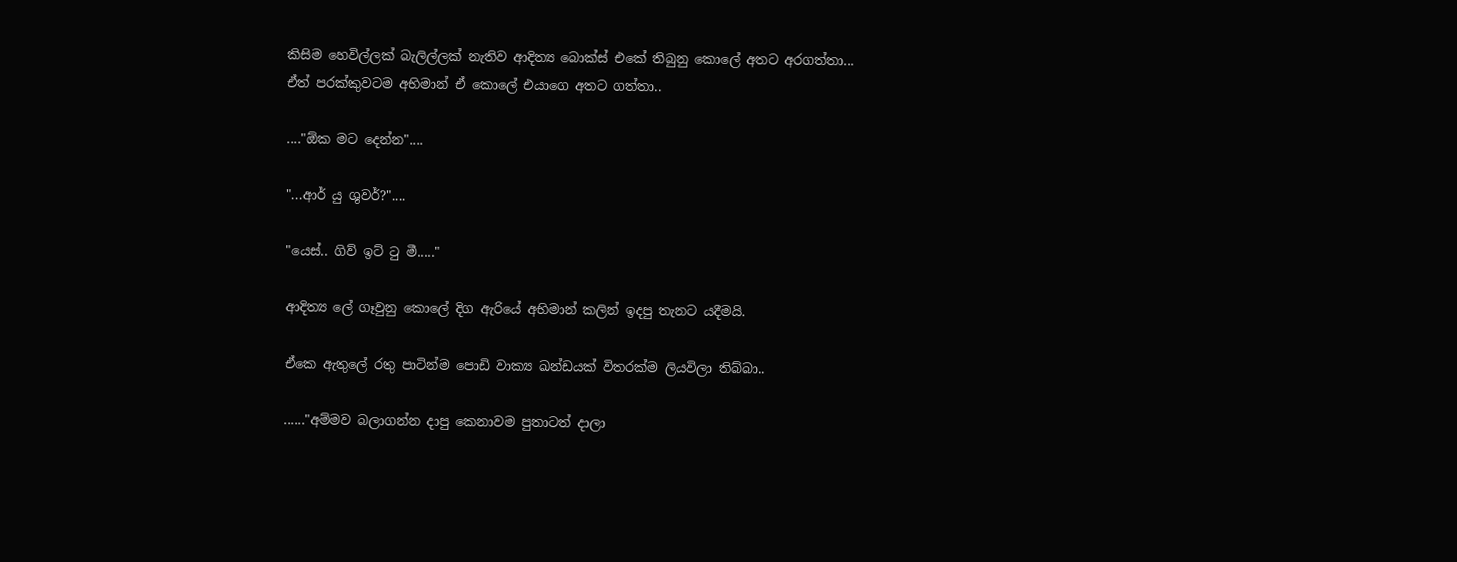කිසිම හෙවිල්ලක් බැලිල්ලක් නැතිව ආදිත්‍ය බොක්ස් එකේ තිබුනු කොලේ අතට අරගත්තා...
ඒත් පරක්කුවටම අභිමාන් ඒ කොලේ එයාගෙ අතට ගත්තා..

...."ඕක මට දෙන්න"....

"...ආර් යු ශුවර්?"....

"යෙස්.. ගිව් ඉට් ටු මී....."

ආදිත්‍ය ලේ ගෑවුනු කොලේ දිග ඇරියේ අභිමාන් කලින් ඉදපු තැනට යදීමයි.

ඒකෙ ඇතුලේ රතු පාටින්ම පොඩි වාක්‍ය ඛන්ඩයක් විතරක්ම ලියවිලා තිබ්බා..

......"අම්මව බලාගන්න දාපු කෙනාවම පුතාටත් දාලා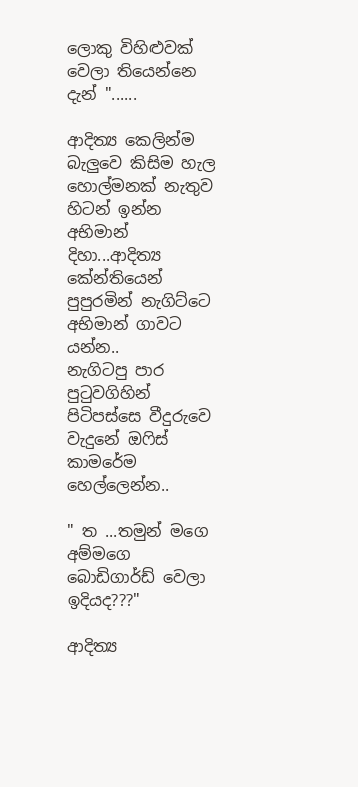ලොකු විහිළුවක් වෙලා තියෙන්නෙ දැන් "......

ආදිත්‍ය කෙලින්ම බැලුවෙ කිසිම හැල හොල්මනක් නැතුව හිටන් ඉන්න අභිමාන් දිහා...ආදිත්‍ය කේන්තියෙන් පුපුරමින් නැගිට්ටෙ අභිමාන් ගාවට යන්න..
නැගිටපු පාර පුටුවගිහින් පිටිපස්සෙ වීදුරුවෙ වැදුනේ ඔෆිස් කාමරේම හෙල්ලෙන්න..

" ත ...තමුන් මගෙ අම්මගෙ බොඩිගාර්ඩ් වෙලා ඉදියද???"

ආදිත්‍ය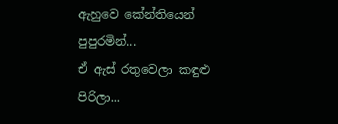ඇහුවෙ කේන්තියෙන් පුපුරමින්...
ඒ ඇස් රතුවෙලා කඳුළු පිරිලා...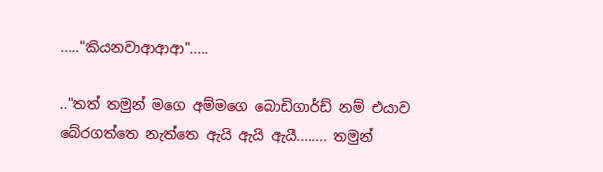....."කියනවාආආආ".....

.."තත් තමුන් මගෙ අම්මගෙ බොඩිගාර්ඩ් නම් එයාව බේරගත්තෙ නැත්තෙ ඇයි ඇයි ඇයී........ තමුන්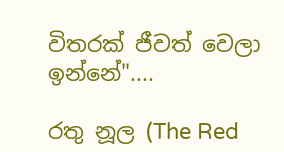විතරක් ජීවත් වෙලා ඉන්නේ"....

රතු නූල (The Red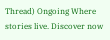Thread) Ongoing Where stories live. Discover now